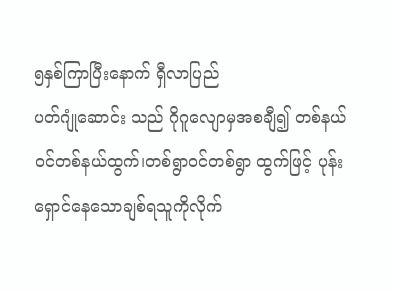၅နှစ်ကြာပြီးနောက် ရှီလာပြည်
ပတ်ဂျုံဆောင်း သည် ဂိုဂူလျောမှအစချီ၍ တစ်နယ်ဝင်တစ်နယ်ထွက်၊တစ်ရွာဝင်တစ်ရွာ ထွက်ဖြင့် ပုန်းရှောင်နေသောချစ်ရသူကိုလိုက်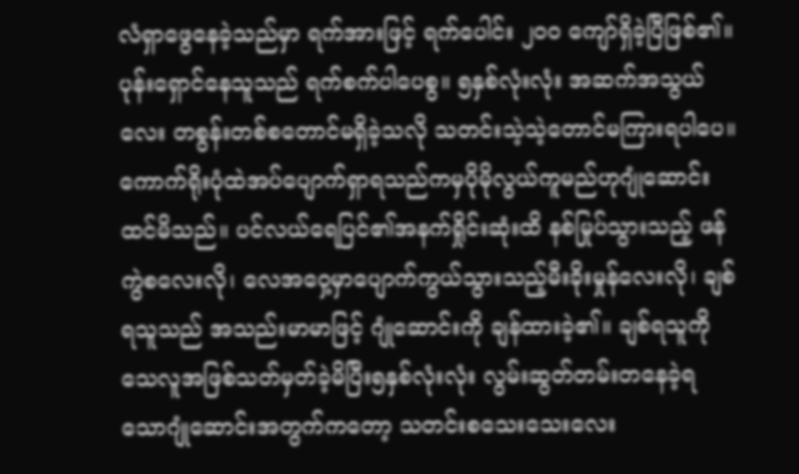လံရှာဖွေနေခဲ့သည်မှာ ရက်အားဖြင့် ရက်ပေါင်း ၂၀၀ ကျော်ရှိခဲ့ပြီဖြစ်၏။ ပုန်းရှောင်နေသူသည် ရက်စက်ပါပေစွ။ ၅နှစ်လုံးလုံး အဆက်အသွယ်လေး တစွန်းတစ်စတောင်မရှိခဲ့သလို သတင်းသဲ့သဲ့တောင်မကြားရပါပေ။
ကောက်ရိုးပုံထဲအပ်ပျောက်ရှာရသည်ကမှပိုမိုလွယ်ကူမည်ဟုဂျုံဆောင်းထင်မိသည်။ ပင်လယ်ရေပြင်၏အနက်ရှိုင်းဆုံးထိ နစ်မြုပ်သွားသည့် ဖန်ကွဲစလေးလို၊ လေအဝှေ့မှာပျောက်ကွယ်သွားသည့်မီးခိုးမှုန်လေးလို၊ ချစ်ရသူသည် အသည်းမာမာဖြင့် ဂျုံဆောင်းကို ချန်ထားခဲ့၏။ ချစ်ရသူကိုသေလူအဖြစ်သတ်မှတ်ခဲ့မိပြီး၅နှစ်လုံးလုံး လွမ်းဆွတ်တမ်းတနေခဲ့ရသောဂျုံဆောင်းအတွက်ကတော့ သတင်းစသေးသေးလေး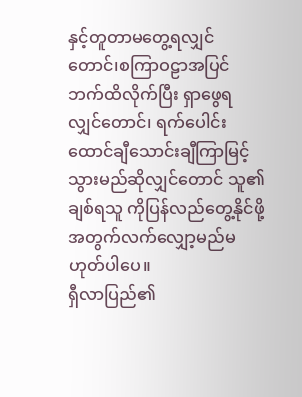နှင့်တူတာမတွေ့ရလျှင်တောင်၊စကြာဝဠာအပြင်ဘက်ထိလိုက်ပြီး ရှာဖွေရလျှင်တောင်၊ ရက်ပေါင်းထောင်ချီသောင်းချီကြာမြင့်သွားမည်ဆိုလျှင်တောင် သူ၏ချစ်ရသူ ကိုပြန်လည်တွေ့နိုင်ဖို့အတွက်လက်လျှော့မည်မဟုတ်ပါပေ။
ရှီလာပြည်၏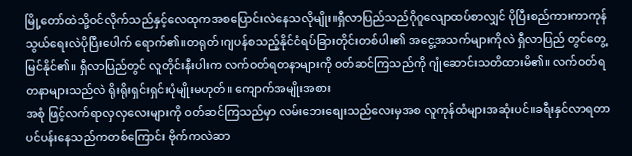မြို့တော်ထဲသို့ဝင်လိုက်သည်နှင့်လေထုကအစပြောင်းလဲနေသလိုမျိုး။ရှီလာပြည်သည်ဂိုဂူလျောထပ်စာလျှင် ပိုပြီးစည်ကားကာကုန်သွယ်ရေးလဲပိုပြီးပေါက် ရောက်၏။တရုတ်၊ဂျပန်စသည့်နိုင်ငံရပ်ခြားတိုင်းတစ်ပါး၏ အငွေ့အသက်များကိုလဲ ရှီလာပြည် တွင်တွေ့မြင်နိုင်၏။ ရှီလာပြည်တွင် လူတိုင်းနီးပါးက လက်ဝတ်ရတနာများကို ဝတ်ဆင်ကြသည်ကို ဂျုံဆောင်းသတိထားမိ၏။ လက်ဝတ်ရတနာများသည်လဲ ရိုးရိုးရှင်းရှင်းပုံမျိုးမဟုတ်။ ကျောက်အမျိုးအစား
အစုံ ဖြင့်လက်ရာလှလှလေးများကို ဝတ်ဆင်ကြသည်မှာ လမ်းဘေးစျေးသည်လေးမှအစ လူကုန်ထံများအဆုံးပင်။ခရီးနှင်လာရတာပင်ပန်းနေသည်ကတစ်ကြောင်း ဗိုက်ကလဲဆာ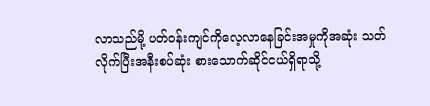လာသည်မို့ ပတ်ဝန်းကျင်ကိုလေ့လာနေခြင်းအမှုကိုအဆုံး သတ်လိုက်ပြီးအနီးစပ်ဆုံး စားသောက်ဆိုင်ငယ်ရှိရာသို့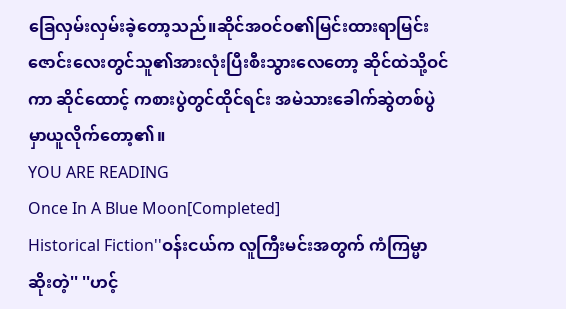ခြေလှမ်းလှမ်းခဲ့တော့သည်။ဆိုင်အဝင်ဝ၏မြင်းထားရာမြင်းဇောင်းလေးတွင်သူ၏အားလုံးပြီးစီးသွားလေတော့ ဆိုင်ထဲသို့ဝင်ကာ ဆိုင်ထောင့် ကစားပွဲတွင်ထိုင်ရင်း အမဲသားခေါက်ဆွဲတစ်ပွဲမှာယူလိုက်တော့၏။
YOU ARE READING
Once In A Blue Moon[Completed]
Historical Fiction''ဝန်းငယ်က လူကြီးမင်းအတွက် ကံကြမ္မာဆိုးတဲ့'' ''ဟင့်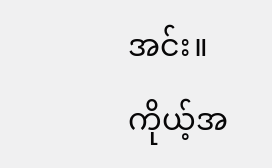အင်း။ကိုယ့်အ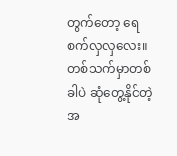တွက်တော့ ရေစက်လှလှလေး။ တစ်သက်မှာတစ်ခါပဲ ဆုံတွေ့နိုင်တဲ့ အ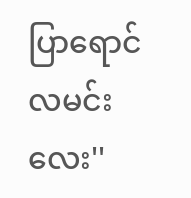ပြာရောင် လမင်းလေး''